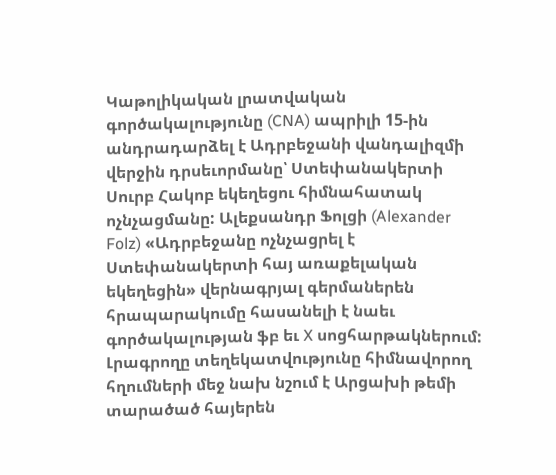Կաթոլիկական լրատվական գործակալությունը (CNA) ապրիլի 15-ին անդրադարձել է Ադրբեջանի վանդալիզմի վերջին դրսեւորմանը՝ Ստեփանակերտի Սուրբ Հակոբ եկեղեցու հիմնահատակ ոչնչացմանը: Ալեքսանդր Ֆոլցի (Alexander Folz) «Ադրբեջանը ոչնչացրել է Ստեփանակերտի հայ առաքելական եկեղեցին» վերնագրյալ գերմաներեն հրապարակումը հասանելի է նաեւ գործակալության ֆբ եւ X սոցհարթակներում: Լրագրողը տեղեկատվությունը հիմնավորող հղումների մեջ նախ նշում է Արցախի թեմի տարածած հայերեն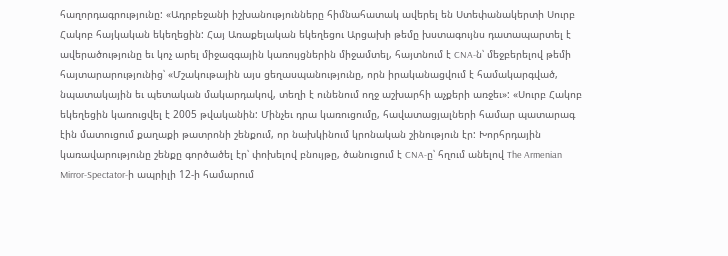հաղորդագրությունը: «Ադրբեջանի իշխանությունները հիմնահատակ ավերել են Ստեփանակերտի Սուրբ Հակոբ հայկական եկեղեցին: Հայ Առաքելական եկեղեցու Արցախի թեմը խստագույնս դատապարտել է ավերածությունը եւ կոչ արել միջազգային կառույցներին միջամտել, հայտնում է CNA-ն՝ մեջբերելով թեմի հայտարարությունից՝ «Մշակութային այս ցեղասպանությունը, որն իրականացվում է համակարգված, նպատակային եւ պետական մակարդակով, տեղի է ունենում ողջ աշխարհի աչքերի առջեւ»: «Սուրբ Հակոբ եկեղեցին կառուցվել է 2005 թվականին: Մինչեւ դրա կառուցումը, հավատացյալների համար պատարագ էին մատուցում քաղաքի թատրոնի շենքում, որ նախկինում կրոնական շինություն էր: Խորհրդային կառավարությունը շենքը գործածել էր՝ փոխելով բնույթը, ծանուցում է CNA-ը՝ հղում անելով The Armenian Mirror-Spectator-ի ապրիլի 12-ի համարում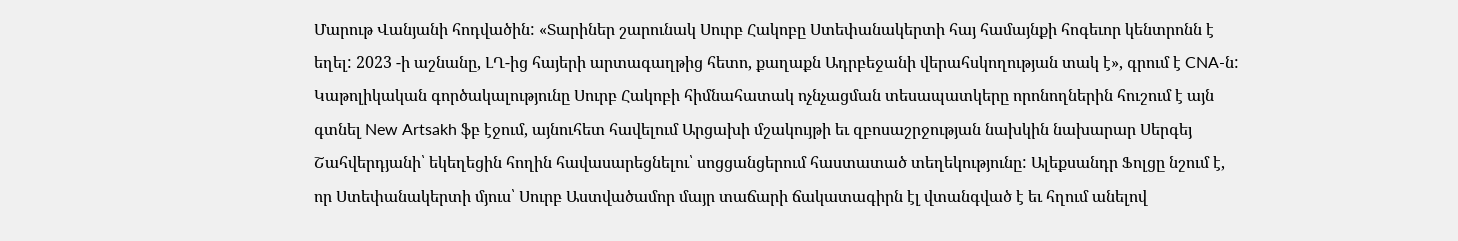Մարութ Վանյանի հոդվածին: «Տարիներ շարունակ Սուրբ Հակոբը Ստեփանակերտի հայ համայնքի հոգեւոր կենտրոնն է եղել: 2023 -ի աշնանը, ԼՂ-ից հայերի արտագաղթից հետո, քաղաքն Ադրբեջանի վերահսկողության տակ է», գրում է CNA-ն: Կաթոլիկական գործակալությունը Սուրբ Հակոբի հիմնահատակ ոչնչացման տեսապատկերը որոնողներին հուշում է այն գտնել New Artsakh ֆբ էջում, այնուհետ հավելում Արցախի մշակույթի եւ զբոսաշրջության նախկին նախարար Սերգեյ Շահվերդյանի՝ եկեղեցին հողին հավասարեցնելու՝ սոցցանցերում հաստատած տեղեկությունը: Ալեքսանդր Ֆոլցը նշում է, որ Ստեփանակերտի մյուս՝ Սուրբ Աստվածամոր մայր տաճարի ճակատագիրն էլ վտանգված է եւ հղում անելով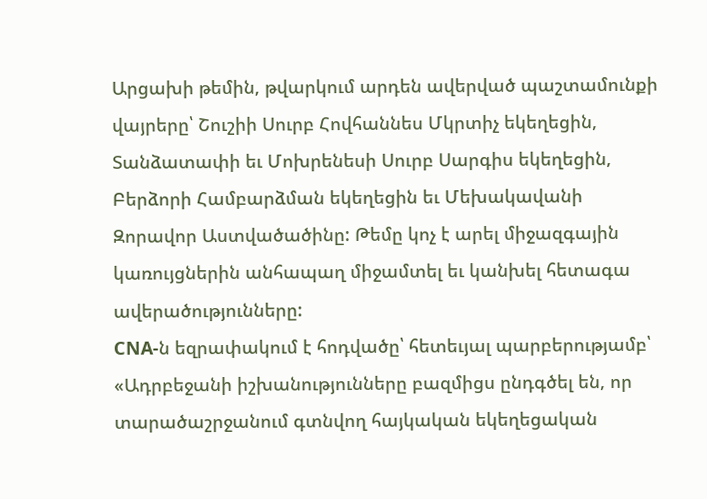Արցախի թեմին, թվարկում արդեն ավերված պաշտամունքի վայրերը՝ Շուշիի Սուրբ Հովհաննես Մկրտիչ եկեղեցին, Տանձատափի եւ Մոխրենեսի Սուրբ Սարգիս եկեղեցին, Բերձորի Համբարձման եկեղեցին եւ Մեխակավանի Զորավոր Աստվածածինը: Թեմը կոչ է արել միջազգային կառույցներին անհապաղ միջամտել եւ կանխել հետագա ավերածությունները:
CNA-ն եզրափակում է հոդվածը՝ հետեւյալ պարբերությամբ՝ «Ադրբեջանի իշխանությունները բազմիցս ընդգծել են, որ տարածաշրջանում գտնվող հայկական եկեղեցական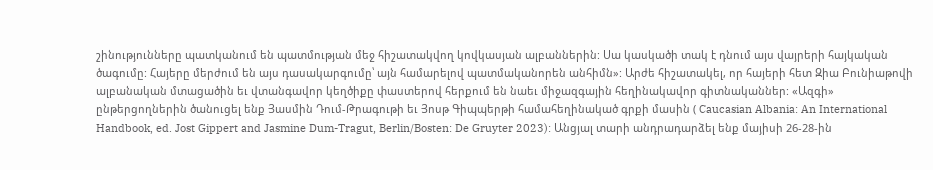շինությունները պատկանում են պատմության մեջ հիշատակվող կովկասյան ալբաններին: Սա կասկածի տակ է դնում այս վայրերի հայկական ծագումը: Հայերը մերժում են այս դասակարգումը՝ այն համարելով պատմականորեն անհիմն»: Արժե հիշատակել, որ հայերի հետ Զիա Բունիաթովի ալբանական մտացածին եւ վտանգավոր կեղծիքը փաստերով հերքում են նաեւ միջազգային հեղինակավոր գիտնականներ: «Ազգի» ընթերցողներին ծանուցել ենք Յասմին Դում-Թրագութի եւ Յոսթ Գիպպերթի համահեղինակած գրքի մասին ( Caucasian Albania: An International Handbook, ed. Jost Gippert and Jasmine Dum-Tragut, Berlin/Bosten: De Gruyter 2023): Անցյալ տարի անդրադարձել ենք մայիսի 26-28-ին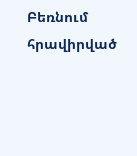Բեռնում հրավիրված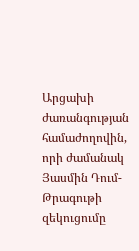Արցախի ժառանգության համաժողովին, որի ժամանակ Յասմին Դում- Թրագութի զեկուցումը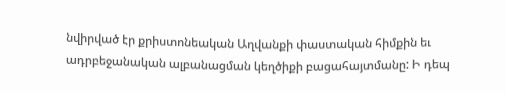նվիրված էր քրիստոնեական Աղվանքի փաստական հիմքին եւ ադրբեջանական ալբանացման կեղծիքի բացահայտմանը: Ի դեպ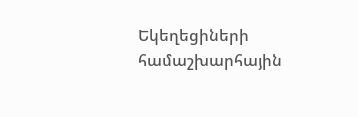Եկեղեցիների համաշխարհային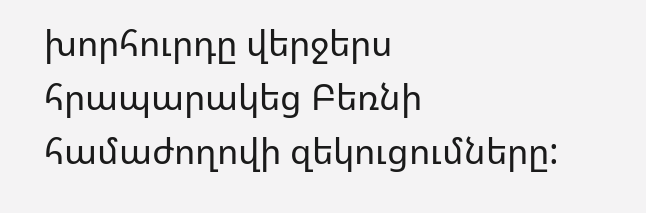խորհուրդը վերջերս հրապարակեց Բեռնի համաժողովի զեկուցումները: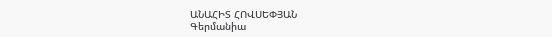ԱՆԱՀԻՏ ՀՈՎՍԵՓՅԱՆ
Գերմանիա